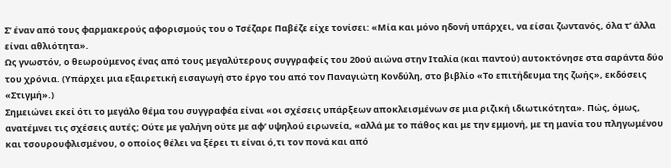Σ’ έναν από τους φαρμακερούς αφορισμούς του ο Τσέζαρε Παβέζε είχε τονίσει: «Μία και μόνο ηδονή υπάρχει, να είσαι ζωντανός, όλα τ’ άλλα είναι αθλιότητα».
Ως γνωστόν, ο θεωρούμενος ένας από τους μεγαλύτερους συγγραφείς του 20ού αιώνα στην Ιταλία (και παντού) αυτοκτόνησε στα σαράντα δύο του χρόνια. (Υπάρχει μια εξαιρετική εισαγωγή στο έργο του από τον Παναγιώτη Κονδύλη, στο βιβλίο «Το επιτήδευμα της ζωής», εκδόσεις «Στιγμή».)
Σημειώνει εκεί ότι το μεγάλο θέμα του συγγραφέα είναι «οι σχέσεις υπάρξεων αποκλεισμένων σε μια ριζική ιδιωτικότητα». Πώς, όμως, ανατέμνει τις σχέσεις αυτές; Ούτε με γαλήνη ούτε με αφ’ υψηλού ειρωνεία, «αλλά με το πάθος και με την εμμονή, με τη μανία του πληγωμένου και τσουρουφλισμένου, ο οποίος θέλει να ξέρει τι είναι ό,τι τον πονά και από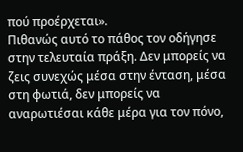πού προέρχεται».
Πιθανώς αυτό το πάθος τον οδήγησε στην τελευταία πράξη. Δεν μπορείς να ζεις συνεχώς μέσα στην ένταση, μέσα στη φωτιά, δεν μπορείς να αναρωτιέσαι κάθε μέρα για τον πόνο,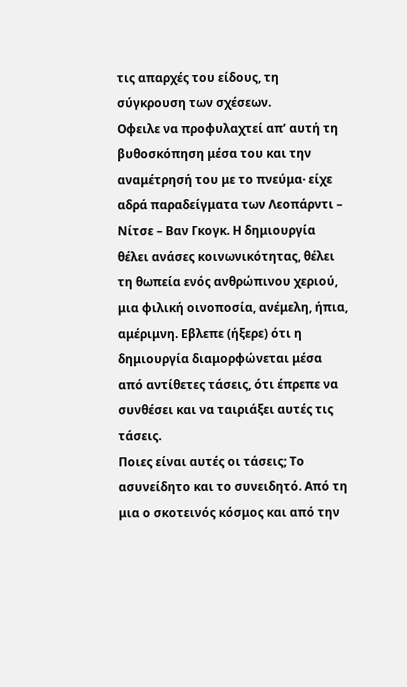τις απαρχές του είδους, τη σύγκρουση των σχέσεων.
Οφειλε να προφυλαχτεί απ’ αυτή τη βυθοσκόπηση μέσα του και την αναμέτρησή του με το πνεύμα· είχε αδρά παραδείγματα των Λεοπάρντι – Νίτσε – Βαν Γκογκ. Η δημιουργία θέλει ανάσες κοινωνικότητας, θέλει τη θωπεία ενός ανθρώπινου χεριού, μια φιλική οινοποσία, ανέμελη, ήπια, αμέριμνη. Εβλεπε (ήξερε) ότι η δημιουργία διαμορφώνεται μέσα από αντίθετες τάσεις, ότι έπρεπε να συνθέσει και να ταιριάξει αυτές τις τάσεις.
Ποιες είναι αυτές οι τάσεις; Το ασυνείδητο και το συνειδητό. Από τη μια ο σκοτεινός κόσμος και από την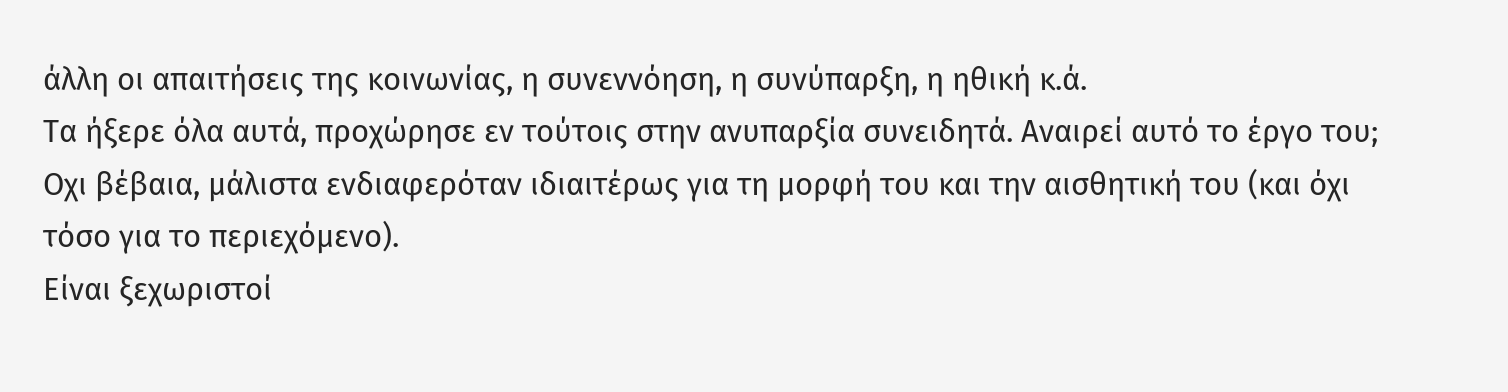άλλη οι απαιτήσεις της κοινωνίας, η συνεννόηση, η συνύπαρξη, η ηθική κ.ά.
Τα ήξερε όλα αυτά, προχώρησε εν τούτοις στην ανυπαρξία συνειδητά. Αναιρεί αυτό το έργο του; Οχι βέβαια, μάλιστα ενδιαφερόταν ιδιαιτέρως για τη μορφή του και την αισθητική του (και όχι τόσο για το περιεχόμενο).
Είναι ξεχωριστοί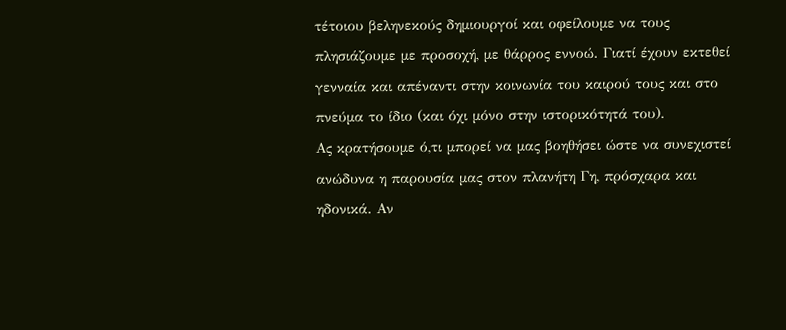τέτοιου βεληνεκούς δημιουργοί και οφείλουμε να τους πλησιάζουμε με προσοχή, με θάρρος εννοώ. Γιατί έχουν εκτεθεί γενναία και απέναντι στην κοινωνία του καιρού τους και στο πνεύμα το ίδιο (και όχι μόνο στην ιστορικότητά του).
Ας κρατήσουμε ό,τι μπορεί να μας βοηθήσει ώστε να συνεχιστεί ανώδυνα η παρουσία μας στον πλανήτη Γη, πρόσχαρα και ηδονικά. Αν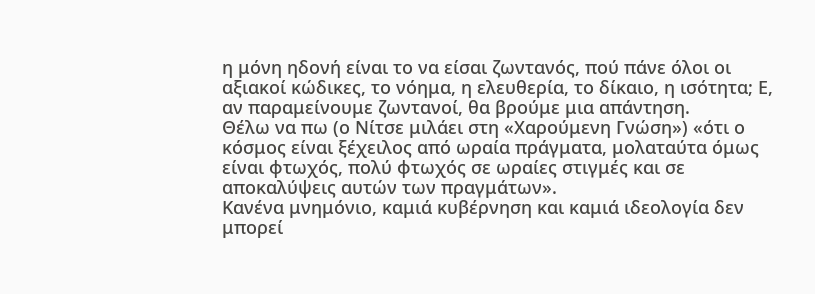η μόνη ηδονή είναι το να είσαι ζωντανός, πού πάνε όλοι οι αξιακοί κώδικες, το νόημα, η ελευθερία, το δίκαιο, η ισότητα; Ε, αν παραμείνουμε ζωντανοί, θα βρούμε μια απάντηση.
Θέλω να πω (ο Νίτσε μιλάει στη «Χαρούμενη Γνώση») «ότι ο κόσμος είναι ξέχειλος από ωραία πράγματα, μολαταύτα όμως είναι φτωχός, πολύ φτωχός σε ωραίες στιγμές και σε αποκαλύψεις αυτών των πραγμάτων».
Κανένα μνημόνιο, καμιά κυβέρνηση και καμιά ιδεολογία δεν μπορεί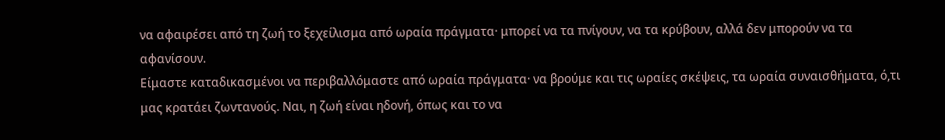να αφαιρέσει από τη ζωή το ξεχείλισμα από ωραία πράγματα· μπορεί να τα πνίγουν, να τα κρύβουν, αλλά δεν μπορούν να τα αφανίσουν.
Είμαστε καταδικασμένοι να περιβαλλόμαστε από ωραία πράγματα· να βρούμε και τις ωραίες σκέψεις, τα ωραία συναισθήματα, ό,τι μας κρατάει ζωντανούς. Ναι, η ζωή είναι ηδονή, όπως και το να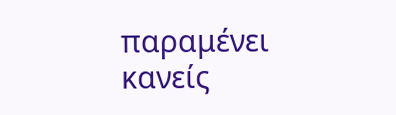παραμένει κανείς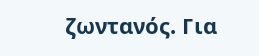ζωντανός. Για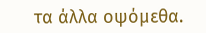τα άλλα οψόμεθα.